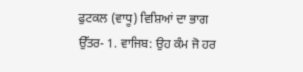ਫੁਟਕਲ (ਵਾਧੂ) ਵਿਸ਼ਿਆਂ ਦਾ ਭਾਗ
ਉੱਤਰ- 1. ਵਾਜਿਬ: ਉਹ ਕੰਮ ਜੋ ਹਰ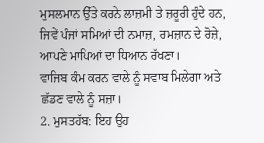ਮੁਸਲਮਾਨ ਉੱਤੇ ਕਰਨੇ ਲਾਜ਼ਮੀ ਤੇ ਜ਼ਰੂਰੀ ਹੁੰਦੇ ਹਨ, ਜਿਵੇਂ ਪੰਜਾਂ ਸਮਿਆਂ ਦੀ ਨਮਾਜ਼, ਰਮਜ਼ਾਨ ਦੇ ਰੋਜ਼ੇ, ਆਪਣੇ ਮਾਪਿਆਂ ਦਾ ਧਿਆਨ ਰੱਖਣਾ।
ਵਾਜਿਬ ਕੰਮ ਕਰਨ ਵਾਲੇ ਨੂੰ ਸਵਾਬ ਮਿਲੇਗਾ ਅਤੇ ਛੱਡਣ ਵਾਲੇ ਨੂੰ ਸਜ਼ਾ।
2. ਮੁਸਤਹੱਬ: ਇਹ ਉਹ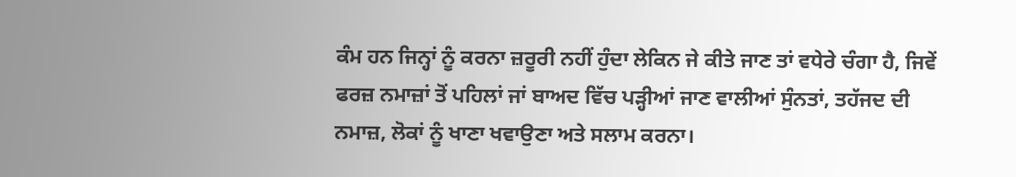ਕੰਮ ਹਨ ਜਿਨ੍ਹਾਂ ਨੂੰ ਕਰਨਾ ਜ਼ਰੂਰੀ ਨਹੀਂ ਹੁੰਦਾ ਲੇਕਿਨ ਜੇ ਕੀਤੇ ਜਾਣ ਤਾਂ ਵਧੇਰੇ ਚੰਗਾ ਹੈ, ਜਿਵੇਂ ਫਰਜ਼ ਨਮਾਜ਼ਾਂ ਤੋਂ ਪਹਿਲਾਂ ਜਾਂ ਬਾਅਦ ਵਿੱਚ ਪੜ੍ਹੀਆਂ ਜਾਣ ਵਾਲੀਆਂ ਸੁੰਨਤਾਂ, ਤਹੱਜਦ ਦੀ ਨਮਾਜ਼, ਲੋਕਾਂ ਨੂੰ ਖਾਣਾ ਖਵਾਉਣਾ ਅਤੇ ਸਲਾਮ ਕਰਨਾ।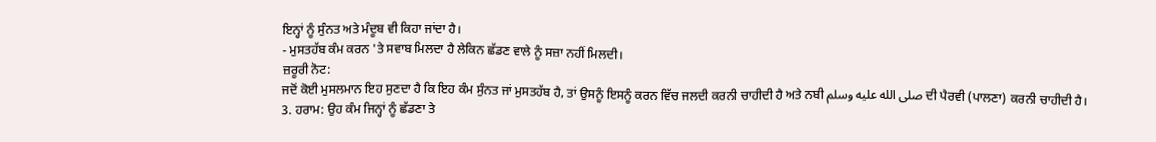ਇਨ੍ਹਾਂ ਨੂੰ ਸੁੰਨਤ ਅਤੇ ਮੰਦੂਬ ਵੀ ਕਿਹਾ ਜਾਂਦਾ ਹੈ।
- ਮੁਸਤਹੱਬ ਕੰਮ ਕਰਨ 'ਤੇ ਸਵਾਬ ਮਿਲਦਾ ਹੈ ਲੇਕਿਨ ਛੱਡਣ ਵਾਲੇ ਨੂੰ ਸਜ਼ਾ ਨਹੀਂ ਮਿਲਦੀ।
ਜ਼ਰੂਰੀ ਨੋਟ:
ਜਦੋਂ ਕੋਈ ਮੁਸਲਮਾਨ ਇਹ ਸੁਣਦਾ ਹੈ ਕਿ ਇਹ ਕੰਮ ਸੁੰਨਤ ਜਾਂ ਮੁਸਤਹੱਬ ਹੈ, ਤਾਂ ਉਸਨੂੰ ਇਸਨੂੰ ਕਰਨ ਵਿੱਚ ਜਲਦੀ ਕਰਨੀ ਚਾਹੀਦੀ ਹੈ ਅਤੇ ਨਬੀ صلى الله عليه وسلم ਦੀ ਪੈਰਵੀ (ਪਾਲਣਾ) ਕਰਨੀ ਚਾਹੀਦੀ ਹੈ।
3. ਹਰਾਮ: ਉਹ ਕੰਮ ਜਿਨ੍ਹਾਂ ਨੂੰ ਛੱਡਣਾ ਤੇ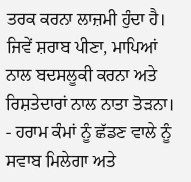ਤਰਕ ਕਰਨਾ ਲਾਜ਼ਮੀ ਹੁੰਦਾ ਹੈ। ਜਿਵੇਂ ਸ਼ਰਾਬ ਪੀਣਾ, ਮਾਪਿਆਂ ਨਾਲ ਬਦਸਲੂਕੀ ਕਰਨਾ ਅਤੇ ਰਿਸ਼ਤੇਦਾਰਾਂ ਨਾਲ ਨਾਤਾ ਤੋੜਨਾ।
- ਹਰਾਮ ਕੰਮਾਂ ਨੂੰ ਛੱਡਣ ਵਾਲੇ ਨੂੰ ਸਵਾਬ ਮਿਲੇਗਾ ਅਤੇ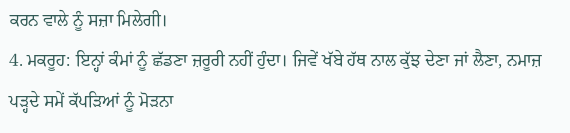ਕਰਨ ਵਾਲੇ ਨੂੰ ਸਜ਼ਾ ਮਿਲੇਗੀ।
4. ਮਕਰੂਹ: ਇਨ੍ਹਾਂ ਕੰਮਾਂ ਨੂੰ ਛੱਡਣਾ ਜ਼ਰੂਰੀ ਨਹੀਂ ਹੁੰਦਾ। ਜਿਵੇਂ ਖੱਬੇ ਹੱਥ ਨਾਲ ਕੁੱਝ ਦੇਣਾ ਜਾਂ ਲੈਣਾ, ਨਮਾਜ਼ ਪੜ੍ਹਦੇ ਸਮੇਂ ਕੱਪੜਿਆਂ ਨੂੰ ਮੋੜਨਾ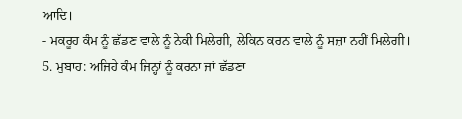ਆਦਿ।
- ਮਕਰੂਹ ਕੰਮ ਨੂੰ ਛੱਡਣ ਵਾਲੇ ਨੂੰ ਨੇਕੀ ਮਿਲੇਗੀ, ਲੇਕਿਨ ਕਰਨ ਵਾਲੇ ਨੂੰ ਸਜ਼ਾ ਨਹੀਂ ਮਿਲੇਗੀ।
5. ਮੁਬਾਹ: ਅਜਿਹੇ ਕੰਮ ਜਿਨ੍ਹਾਂ ਨੂੰ ਕਰਨਾ ਜਾਂ ਛੱਡਣਾ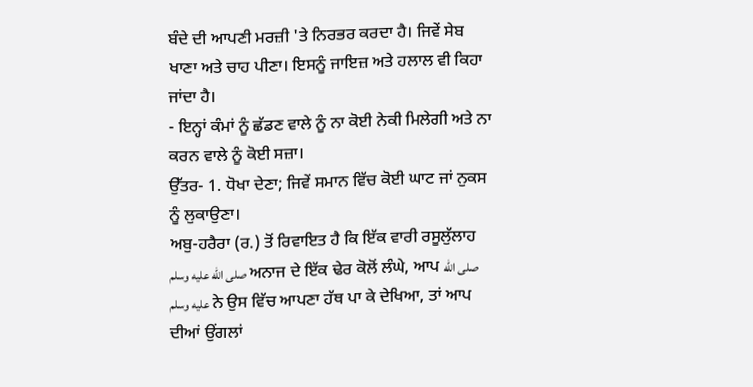ਬੰਦੇ ਦੀ ਆਪਣੀ ਮਰਜ਼ੀ 'ਤੇ ਨਿਰਭਰ ਕਰਦਾ ਹੈ। ਜਿਵੇਂ ਸੇਬ ਖਾਣਾ ਅਤੇ ਚਾਹ ਪੀਣਾ। ਇਸਨੂੰ ਜਾਇਜ਼ ਅਤੇ ਹਲਾਲ ਵੀ ਕਿਹਾ ਜਾਂਦਾ ਹੈ।
- ਇਨ੍ਹਾਂ ਕੰਮਾਂ ਨੂੰ ਛੱਡਣ ਵਾਲੇ ਨੂੰ ਨਾ ਕੋਈ ਨੇਕੀ ਮਿਲੇਗੀ ਅਤੇ ਨਾ ਕਰਨ ਵਾਲੇ ਨੂੰ ਕੋਈ ਸਜ਼ਾ।
ਉੱਤਰ- 1. ਧੋਖਾ ਦੇਣਾ; ਜਿਵੇਂ ਸਮਾਨ ਵਿੱਚ ਕੋਈ ਘਾਟ ਜਾਂ ਨੁਕਸ ਨੂੰ ਲੁਕਾਉਣਾ।
ਅਬੁ-ਹਰੈਰਾ (ਰ.) ਤੋਂ ਰਿਵਾਇਤ ਹੈ ਕਿ ਇੱਕ ਵਾਰੀ ਰਸੂਲੁੱਲਾਹ صلى الله عليه وسلم ਅਨਾਜ ਦੇ ਇੱਕ ਢੇਰ ਕੋਲੋਂ ਲੰਘੇ, ਆਪ صلى الله عليه وسلم ਨੇ ਉਸ ਵਿੱਚ ਆਪਣਾ ਹੱਥ ਪਾ ਕੇ ਦੇਖਿਆ, ਤਾਂ ਆਪ ਦੀਆਂ ਉਂਗਲਾਂ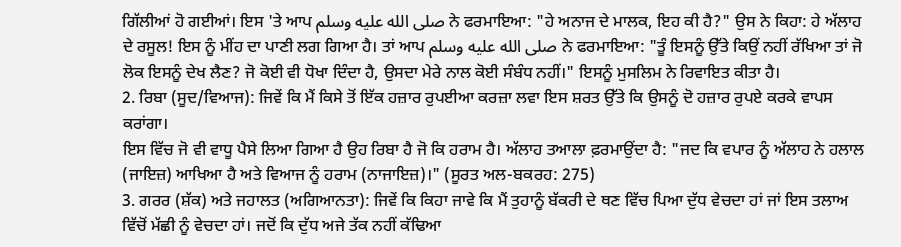ਗਿੱਲੀਆਂ ਹੋ ਗਈਆਂ। ਇਸ 'ਤੇ ਆਪ صلى الله عليه وسلم ਨੇ ਫਰਮਾਇਆ: "ਹੇ ਅਨਾਜ ਦੇ ਮਾਲਕ, ਇਹ ਕੀ ਹੈ?" ਉਸ ਨੇ ਕਿਹਾ: ਹੇ ਅੱਲਾਹ ਦੇ ਰਸੂਲ! ਇਸ ਨੂੰ ਮੀਂਹ ਦਾ ਪਾਣੀ ਲਗ ਗਿਆ ਹੈ। ਤਾਂ ਆਪ صلى الله عليه وسلم ਨੇ ਫਰਮਾਇਆ: "ਤੂੰ ਇਸਨੂੰ ਉੱਤੇ ਕਿਉਂ ਨਹੀਂ ਰੱਖਿਆ ਤਾਂ ਜੋ ਲੋਕ ਇਸਨੂੰ ਦੇਖ ਲੈਣ? ਜੋ ਕੋਈ ਵੀ ਧੋਖਾ ਦਿੰਦਾ ਹੈ, ਉਸਦਾ ਮੇਰੇ ਨਾਲ ਕੋਈ ਸੰਬੰਧ ਨਹੀਂ।" ਇਸਨੂੰ ਮੁਸਲਿਮ ਨੇ ਰਿਵਾਇਤ ਕੀਤਾ ਹੈ।
2. ਰਿਬਾ (ਸੂਦ/ਵਿਆਜ): ਜਿਵੇਂ ਕਿ ਮੈਂ ਕਿਸੇ ਤੋਂ ਇੱਕ ਹਜ਼ਾਰ ਰੁਪਈਆ ਕਰਜ਼ਾ ਲਵਾ ਇਸ ਸ਼ਰਤ ਉੱਤੇ ਕਿ ਉਸਨੂੰ ਦੋ ਹਜ਼ਾਰ ਰੁਪਏ ਕਰਕੇ ਵਾਪਸ ਕਰਾਂਗਾ।
ਇਸ ਵਿੱਚ ਜੋ ਵੀ ਵਾਧੂ ਪੈਸੇ ਲਿਆ ਗਿਆ ਹੈ ਉਹ ਰਿਬਾ ਹੈ ਜੋ ਕਿ ਹਰਾਮ ਹੈ। ਅੱਲਾਹ ਤਆਲਾ ਫ਼ਰਮਾਉਂਦਾ ਹੈ: "ਜਦ ਕਿ ਵਪਾਰ ਨੂੰ ਅੱਲਾਹ ਨੇ ਹਲਾਲ (ਜਾਇਜ਼) ਆਖਿਆ ਹੈ ਅਤੇ ਵਿਆਜ ਨੂੰ ਹਰਾਮ (ਨਾਜਾਇਜ਼)।" (ਸੂਰਤ ਅਲ-ਬਕਰਹ: 275)
3. ਗਰਰ (ਸ਼ੱਕ) ਅਤੇ ਜਹਾਲਤ (ਅਗਿਆਨਤਾ): ਜਿਵੇਂ ਕਿ ਕਿਹਾ ਜਾਵੇ ਕਿ ਮੈਂ ਤੁਹਾਨੂੰ ਬੱਕਰੀ ਦੇ ਥਣ ਵਿੱਚ ਪਿਆ ਦੁੱਧ ਵੇਚਦਾ ਹਾਂ ਜਾਂ ਇਸ ਤਲਾਅ ਵਿੱਚੋਂ ਮੱਛੀ ਨੂੰ ਵੇਚਦਾ ਹਾਂ। ਜਦੋਂ ਕਿ ਦੁੱਧ ਅਜੇ ਤੱਕ ਨਹੀਂ ਕੱਢਿਆ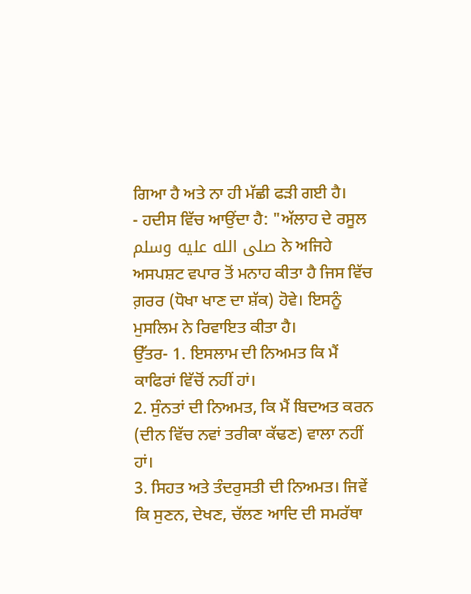ਗਿਆ ਹੈ ਅਤੇ ਨਾ ਹੀ ਮੱਛੀ ਫੜੀ ਗਈ ਹੈ।
- ਹਦੀਸ ਵਿੱਚ ਆਉਂਦਾ ਹੈ: "ਅੱਲਾਹ ਦੇ ਰਸੂਲ صلى الله عليه وسلم ਨੇ ਅਜਿਹੇ ਅਸਪਸ਼ਟ ਵਪਾਰ ਤੋਂ ਮਨਾਹ ਕੀਤਾ ਹੈ ਜਿਸ ਵਿੱਚ ਗ਼ਰਰ (ਧੋਖਾ ਖਾਣ ਦਾ ਸ਼ੱਕ) ਹੋਵੇ। ਇਸਨੂੰ ਮੁਸਲਿਮ ਨੇ ਰਿਵਾਇਤ ਕੀਤਾ ਹੈ।
ਉੱਤਰ- 1. ਇਸਲਾਮ ਦੀ ਨਿਅਮਤ ਕਿ ਮੈਂ ਕਾਫਿਰਾਂ ਵਿੱਚੋਂ ਨਹੀਂ ਹਾਂ।
2. ਸੁੰਨਤਾਂ ਦੀ ਨਿਅਮਤ, ਕਿ ਮੈਂ ਬਿਦਅਤ ਕਰਨ (ਦੀਨ ਵਿੱਚ ਨਵਾਂ ਤਰੀਕਾ ਕੱਢਣ) ਵਾਲਾ ਨਹੀਂ ਹਾਂ।
3. ਸਿਹਤ ਅਤੇ ਤੰਦਰੁਸਤੀ ਦੀ ਨਿਅਮਤ। ਜਿਵੇਂ ਕਿ ਸੁਣਨ, ਦੇਖਣ, ਚੱਲਣ ਆਦਿ ਦੀ ਸਮਰੱਥਾ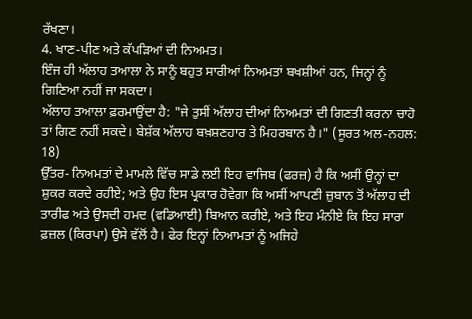ਰੱਖਣਾ।
4. ਖਾਣ-ਪੀਣ ਅਤੇ ਕੱਪੜਿਆਂ ਦੀ ਨਿਅਮਤ।
ਇੰਜ ਹੀ ਅੱਲਾਹ ਤਆਲਾ ਨੇ ਸਾਨੂੰ ਬਹੁਤ ਸਾਰੀਆਂ ਨਿਅਮਤਾਂ ਬਖਸ਼ੀਆਂ ਹਨ, ਜਿਨ੍ਹਾਂ ਨੂੰ ਗਿਣਿਆ ਨਹੀਂ ਜਾ ਸਕਦਾ।
ਅੱਲਾਹ ਤਆਲਾ ਫ਼ਰਮਾਉਂਦਾ ਹੈ: "ਜੇ ਤੁਸੀਂ ਅੱਲਾਹ ਦੀਆਂ ਨਿਅਮਤਾਂ ਦੀ ਗਿਣਤੀ ਕਰਨਾ ਚਾਹੋ ਤਾਂ ਗਿਣ ਨਹੀਂ ਸਕਦੇ। ਬੇਸ਼ੱਕ ਅੱਲਾਹ ਬਖ਼ਸ਼ਣਹਾਰ ਤੇ ਮਿਹਰਬਾਨ ਹੈ।" (ਸੂਰਤ ਅਲ-ਨਹਲ: 18)
ਉੱਤਰ- ਨਿਅਮਤਾਂ ਦੇ ਮਾਮਲੇ ਵਿੱਚ ਸਾਡੇ ਲਈ ਇਹ ਵਾਜਿਬ (ਫਰਜ਼) ਹੈ ਕਿ ਅਸੀਂ ਉਨ੍ਹਾਂ ਦਾ ਸ਼ੁਕਰ ਕਰਦੇ ਰਹੀਏ; ਅਤੇ ਉਹ ਇਸ ਪ੍ਰਕਾਰ ਹੋਵੇਗਾ ਕਿ ਅਸੀਂ ਆਪਣੀ ਜ਼ੁਬਾਨ ਤੋਂ ਅੱਲਾਹ ਦੀ ਤਾਰੀਫ ਅਤੇ ਉਸਦੀ ਹਮਦ (ਵਡਿਆਈ) ਬਿਆਨ ਕਰੀਏ, ਅਤੇ ਇਹ ਮੰਨੀਏ ਕਿ ਇਹ ਸਾਰਾ ਫ਼ਜ਼ਲ (ਕਿਰਪਾ) ਉਸੇ ਵੱਲੋਂ ਹੈ। ਫੇਰ ਇਨ੍ਹਾਂ ਨਿਆਮਤਾਂ ਨੂੰ ਅਜਿਹੇ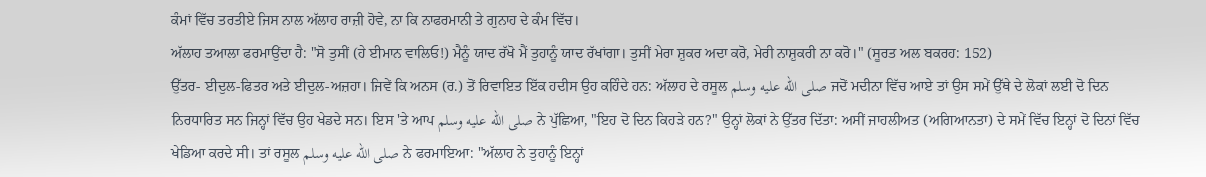ਕੰਮਾਂ ਵਿੱਚ ਤਰਤੀਏ ਜਿਸ ਨਾਲ ਅੱਲਾਹ ਰਾਜ਼ੀ ਹੋਵੇ, ਨਾ ਕਿ ਨਾਫਰਮਾਨੀ ਤੇ ਗੁਨਾਹ ਦੇ ਕੰਮ ਵਿੱਚ।
ਅੱਲਾਹ ਤਆਲਾ ਫਰਮਾਉਂਦਾ ਹੈ: "ਸੋ ਤੁਸੀਂ (ਹੇ ਈਮਾਨ ਵਾਲਿਓ!) ਮੈਨੂੰ ਯਾਦ ਰੱਖੋ ਮੈਂ ਤੁਹਾਨੂੰ ਯਾਦ ਰੱਖਾਂਗਾ। ਤੁਸੀਂ ਮੇਰਾ ਸ਼ੁਕਰ ਅਦਾ ਕਰੋ, ਮੇਰੀ ਨਾਸ਼ੁਕਰੀ ਨਾ ਕਰੋ।" (ਸੂਰਤ ਅਲ ਬਕਰਹ: 152)
ਉੱਤਰ- ਈਦੁਲ-ਫਿਤਰ ਅਤੇ ਈਦੁਲ-ਅਜ਼ਹਾ। ਜਿਵੇਂ ਕਿ ਅਨਸ (ਰ.) ਤੋਂ ਰਿਵਾਇਤ ਇੱਕ ਹਦੀਸ ਉਹ ਕਹਿੰਦੇ ਹਨ: ਅੱਲਾਹ ਦੇ ਰਸੂਲ صلى الله عليه وسلم ਜਦੋਂ ਮਦੀਨਾ ਵਿੱਚ ਆਏ ਤਾਂ ਉਸ ਸਮੇਂ ਉੱਥੇ ਦੇ ਲੋਕਾਂ ਲਈ ਦੋ ਦਿਨ ਨਿਰਧਾਰਿਤ ਸਨ ਜਿਨ੍ਹਾਂ ਵਿੱਚ ਉਹ ਖੇਡਦੇ ਸਨ। ਇਸ 'ਤੇ ਆਪ صلى الله عليه وسلم ਨੇ ਪੁੱਛਿਆ, "ਇਹ ਦੋ ਦਿਨ ਕਿਹੜੇ ਹਨ?" ਉਨ੍ਹਾਂ ਲੋਕਾਂ ਨੇ ਉੱਤਰ ਦਿੱਤਾ: ਅਸੀਂ ਜਾਹਲੀਅਤ (ਅਗਿਆਨਤਾ) ਦੇ ਸਮੇਂ ਵਿੱਚ ਇਨ੍ਹਾਂ ਦੋ ਦਿਨਾਂ ਵਿੱਚ ਖੇਡਿਆ ਕਰਦੇ ਸੀ। ਤਾਂ ਰਸੂਲ صلى الله عليه وسلم ਨੇ ਫਰਮਾਇਆ: "ਅੱਲਾਹ ਨੇ ਤੁਹਾਨੂੰ ਇਨ੍ਹਾਂ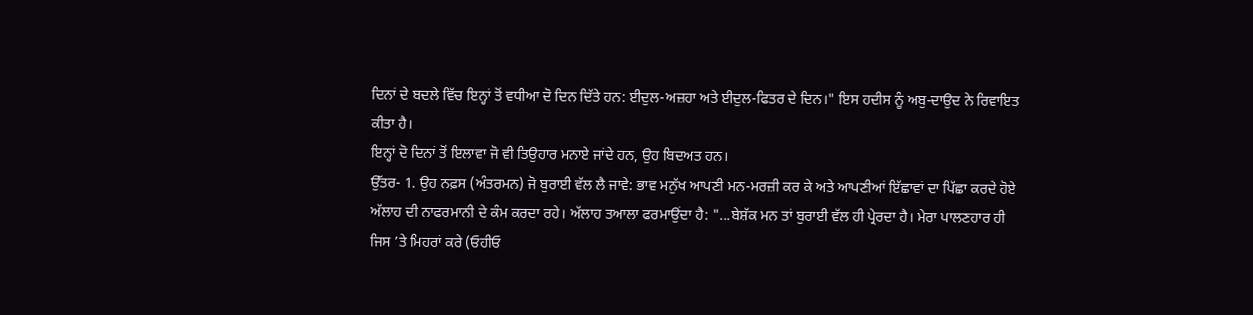ਦਿਨਾਂ ਦੇ ਬਦਲੇ ਵਿੱਚ ਇਨ੍ਹਾਂ ਤੋਂ ਵਧੀਆ ਦੋ ਦਿਨ ਦਿੱਤੇ ਹਨ: ਈਦੁਲ-ਅਜ਼ਹਾ ਅਤੇ ਈਦੁਲ-ਫਿਤਰ ਦੇ ਦਿਨ।" ਇਸ ਹਦੀਸ ਨੂੰ ਅਬੁ-ਦਾਉਦ ਨੇ ਰਿਵਾਇਤ ਕੀਤਾ ਹੈ।
ਇਨ੍ਹਾਂ ਦੋ ਦਿਨਾਂ ਤੋਂ ਇਲਾਵਾ ਜੋ ਵੀ ਤਿਉਹਾਰ ਮਨਾਏ ਜਾਂਦੇ ਹਨ, ਉਹ ਬਿਦਅਤ ਹਨ।
ਉੱਤਰ- 1. ਉਹ ਨਫ਼ਸ (ਅੰਤਰਮਨ) ਜੋ ਬੁਰਾਈ ਵੱਲ ਲੈ ਜਾਵੇ: ਭਾਵ ਮਨੁੱਖ ਆਪਣੀ ਮਨ-ਮਰਜ਼ੀ ਕਰ ਕੇ ਅਤੇ ਆਪਣੀਆਂ ਇੱਛਾਵਾਂ ਦਾ ਪਿੱਛਾ ਕਰਦੇ ਹੋਏ ਅੱਲਾਹ ਦੀ ਨਾਫਰਮਾਨੀ ਦੇ ਕੰਮ ਕਰਦਾ ਰਹੇ। ਅੱਲਾਹ ਤਆਲਾ ਫਰਮਾਉਂਦਾ ਹੈ: "...ਬੇਸ਼ੱਕ ਮਨ ਤਾਂ ਬੁਰਾਈ ਵੱਲ ਹੀ ਪ੍ਰੇਰਦਾ ਹੈ। ਮੇਰਾ ਪਾਲਣਹਾਰ ਹੀ ਜਿਸ ’ਤੇ ਮਿਹਰਾਂ ਕਰੇ (ਓਹੀਓ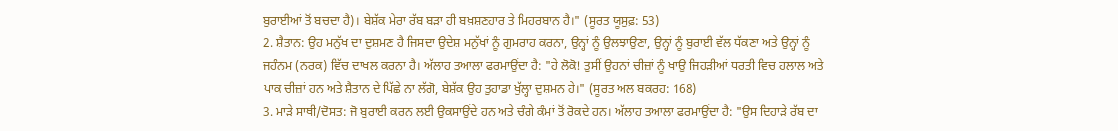ਬੁਰਾਈਆਂ ਤੋਂ ਬਚਦਾ ਹੈ)। ਬੇਸ਼ੱਕ ਮੇਰਾ ਰੱਬ ਬੜਾ ਹੀ ਬਖ਼ਸ਼ਣਹਾਰ ਤੇ ਮਿਹਰਬਾਨ ਹੈ।" (ਸੂਰਤ ਯੂਸੁਫ਼: 53)
2. ਸ਼ੈਤਾਨ: ਉਹ ਮਨੁੱਖ ਦਾ ਦੁਸ਼ਮਣ ਹੈ ਜਿਸਦਾ ਉਦੇਸ਼ ਮਨੁੱਖਾਂ ਨੂੰ ਗੁਮਰਾਹ ਕਰਨਾ, ਉਨ੍ਹਾਂ ਨੂੰ ਉਲਝਾਉਣਾ, ਉਨ੍ਹਾਂ ਨੂੰ ਬੁਰਾਈ ਵੱਲ ਧੱਕਣਾ ਅਤੇ ਉਨ੍ਹਾਂ ਨੂੰ ਜਹੰਨਮ (ਨਰਕ) ਵਿੱਚ ਦਾਖਲ ਕਰਨਾ ਹੈ। ਅੱਲਾਹ ਤਆਲਾ ਫਰਮਾਉਂਦਾ ਹੈ: "ਹੇ ਲੋਕੋ! ਤੁਸੀਂ ਉਹਨਾਂ ਚੀਜ਼ਾਂ ਨੂੰ ਖਾਉ ਜਿਹੜੀਆਂ ਧਰਤੀ ਵਿਚ ਹਲਾਲ ਅਤੇ ਪਾਕ ਚੀਜ਼ਾਂ ਹਨ ਅਤੇ ਸ਼ੈਤਾਨ ਦੇ ਪਿੱਛੇ ਨਾ ਲੱਗੋ, ਬੇਸ਼ੱਕ ਉਹ ਤੁਹਾਡਾ ਖੁੱਲ੍ਹਾ ਦੁਸ਼ਮਨ ਹੇ।" (ਸੂਰਤ ਅਲ ਬਕਰਹ: 168)
3. ਮਾੜੇ ਸਾਥੀ/ਦੋਸਤ: ਜੋ ਬੁਰਾਈ ਕਰਨ ਲਈ ਉਕਸਾਉਂਦੇ ਹਨ ਅਤੇ ਚੰਗੇ ਕੰਮਾਂ ਤੋਂ ਰੋਕਦੇ ਹਨ। ਅੱਲਾਹ ਤਆਲਾ ਫਰਮਾਉਂਦਾ ਹੈ: "ਉਸ ਦਿਹਾੜੇ ਰੱਬ ਦਾ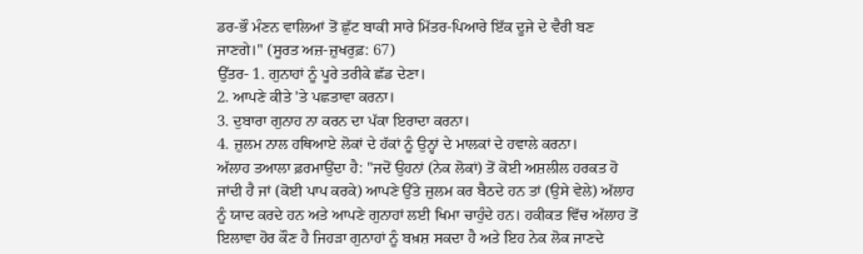ਡਰ-ਭੌ ਮੰਣਨ ਵਾਲਿਆਂ ਤੋਂ ਛੁੱਟ ਬਾਕੀ ਸਾਰੇ ਮਿੱਤਰ-ਪਿਆਰੇ ਇੱਕ ਦੂਜੇ ਦੇ ਵੈਰੀ ਬਣ ਜਾਣਗੇ।" (ਸੂਰਤ ਅਜ਼-ਜ਼ੁਖਰੁਫ਼: 67)
ਉੱਤਰ- 1. ਗੁਨਾਹਾਂ ਨੂੰ ਪੂਰੇ ਤਰੀਕੇ ਛੱਡ ਦੇਣਾ।
2. ਆਪਣੇ ਕੀਤੇ 'ਤੇ ਪਛਤਾਵਾ ਕਰਨਾ।
3. ਦੁਬਾਰਾ ਗੁਨਾਹ ਨਾ ਕਰਨ ਦਾ ਪੱਕਾ ਇਰਾਦਾ ਕਰਨਾ।
4. ਜ਼ੁਲਮ ਨਾਲ ਹਥਿਆਏ ਲੋਕਾਂ ਦੇ ਹੱਕਾਂ ਨੂੰ ਉਨ੍ਹਾਂ ਦੇ ਮਾਲਕਾਂ ਦੇ ਹਵਾਲੇ ਕਰਨਾ।
ਅੱਲਾਹ ਤਆਲਾ ਫ਼ਰਮਾਉਂਦਾ ਹੈ: "ਜਦੋਂ ਉਹਨਾਂ (ਨੇਕ ਲੋਕਾਂ) ਤੋਂ ਕੋਈ ਅਸ਼ਲੀਲ ਹਰਕਤ ਹੋ ਜਾਂਦੀ ਹੈ ਜਾਂ (ਕੋਈ ਪਾਪ ਕਰਕੇ) ਆਪਣੇ ਉੱਤੇ ਜ਼ੁਲਮ ਕਰ ਬੈਠਦੇ ਹਨ ਤਾਂ (ਉਸੇ ਵੇਲੇ) ਅੱਲਾਹ ਨੂੰ ਯਾਦ ਕਰਦੇ ਹਨ ਅਤੇ ਆਪਣੇ ਗੁਨਾਹਾਂ ਲਈ ਖਿਮਾ ਚਾਹੁੰਦੇ ਹਨ। ਹਕੀਕਤ ਵਿੱਚ ਅੱਲਾਹ ਤੋਂ ਇਲਾਵਾ ਹੋਰ ਕੌਣ ਹੈ ਜਿਹੜਾ ਗੁਨਾਹਾਂ ਨੂੰ ਬਖ਼ਸ਼ ਸਕਦਾ ਹੈ ਅਤੇ ਇਹ ਨੇਕ ਲੋਕ ਜਾਣਦੇ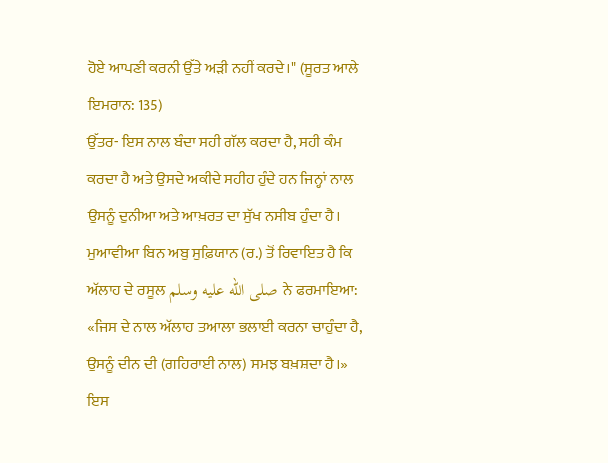ਹੋਏ ਆਪਣੀ ਕਰਨੀ ਉੱਤੇ ਅੜੀ ਨਹੀਂ ਕਰਦੇ।" (ਸੂਰਤ ਆਲੇ ਇਮਰਾਨ: 135)
ਉੱਤਰ- ਇਸ ਨਾਲ ਬੰਦਾ ਸਹੀ ਗੱਲ ਕਰਦਾ ਹੈ, ਸਹੀ ਕੰਮ ਕਰਦਾ ਹੈ ਅਤੇ ਉਸਦੇ ਅਕੀਦੇ ਸਹੀਹ ਹੁੰਦੇ ਹਨ ਜਿਨ੍ਹਾਂ ਨਾਲ ਉਸਨੂੰ ਦੁਨੀਆ ਅਤੇ ਆਖ਼ਰਤ ਦਾ ਸੁੱਖ ਨਸੀਬ ਹੁੰਦਾ ਹੈ।
ਮੁਆਵੀਆ ਬਿਨ ਅਬੁ ਸੁਫ਼ਿਯਾਨ (ਰ.) ਤੋਂ ਰਿਵਾਇਤ ਹੈ ਕਿ ਅੱਲਾਹ ਦੇ ਰਸੂਲ صلى الله عليه وسلم ਨੇ ਫਰਮਾਇਆ: «ਜਿਸ ਦੇ ਨਾਲ ਅੱਲਾਹ ਤਆਲਾ ਭਲਾਈ ਕਰਨਾ ਚਾਹੁੰਦਾ ਹੈ, ਉਸਨੂੰ ਦੀਨ ਦੀ (ਗਹਿਰਾਈ ਨਾਲ) ਸਮਝ ਬਖ਼ਸ਼ਦਾ ਹੈ।» ਇਸ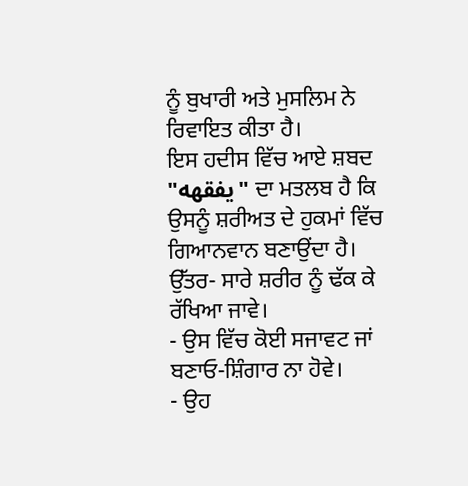ਨੂੰ ਬੁਖਾਰੀ ਅਤੇ ਮੁਸਲਿਮ ਨੇ ਰਿਵਾਇਤ ਕੀਤਾ ਹੈ।
ਇਸ ਹਦੀਸ ਵਿੱਚ ਆਏ ਸ਼ਬਦ "يفقهه" ਦਾ ਮਤਲਬ ਹੈ ਕਿ ਉਸਨੂੰ ਸ਼ਰੀਅਤ ਦੇ ਹੁਕਮਾਂ ਵਿੱਚ ਗਿਆਨਵਾਨ ਬਣਾਉਂਦਾ ਹੈ।
ਉੱਤਰ- ਸਾਰੇ ਸ਼ਰੀਰ ਨੂੰ ਢੱਕ ਕੇ ਰੱਖਿਆ ਜਾਵੇ।
- ਉਸ ਵਿੱਚ ਕੋਈ ਸਜਾਵਟ ਜਾਂ ਬਣਾਓ-ਸ਼ਿੰਗਾਰ ਨਾ ਹੋਵੇ।
- ਉਹ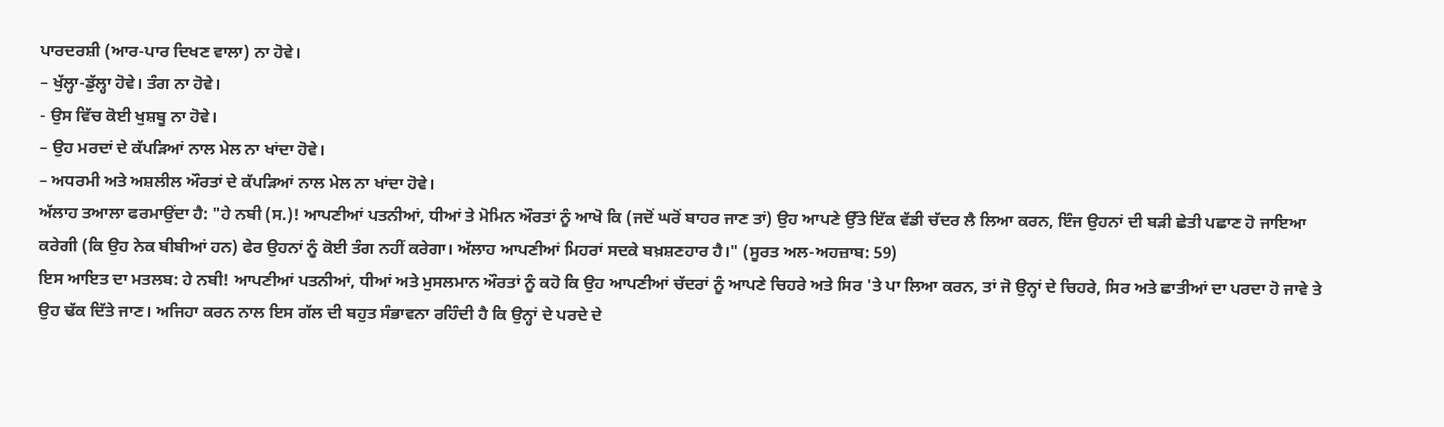ਪਾਰਦਰਸ਼ੀ (ਆਰ-ਪਾਰ ਦਿਖਣ ਵਾਲਾ) ਨਾ ਹੋਵੇ।
– ਖੁੱਲ੍ਹਾ-ਡੁੱਲ੍ਹਾ ਹੋਵੇ। ਤੰਗ ਨਾ ਹੋਵੇ।
- ਉਸ ਵਿੱਚ ਕੋਈ ਖੁਸ਼ਬੂ ਨਾ ਹੋਵੇ।
– ਉਹ ਮਰਦਾਂ ਦੇ ਕੱਪੜਿਆਂ ਨਾਲ ਮੇਲ ਨਾ ਖਾਂਦਾ ਹੋਵੇ।
– ਅਧਰਮੀ ਅਤੇ ਅਸ਼ਲੀਲ ਔਰਤਾਂ ਦੇ ਕੱਪੜਿਆਂ ਨਾਲ ਮੇਲ ਨਾ ਖਾਂਦਾ ਹੋਵੇ।
ਅੱਲਾਹ ਤਆਲਾ ਫਰਮਾਉਂਦਾ ਹੈ: "ਹੇ ਨਬੀ (ਸ.)! ਆਪਣੀਆਂ ਪਤਨੀਆਂ, ਧੀਆਂ ਤੇ ਮੋਮਿਨ ਔਰਤਾਂ ਨੂੰ ਆਖੋ ਕਿ (ਜਦੋਂ ਘਰੋਂ ਬਾਹਰ ਜਾਣ ਤਾਂ) ਉਹ ਆਪਣੇ ਉੱਤੇ ਇੱਕ ਵੱਡੀ ਚੱਦਰ ਲੈ ਲਿਆ ਕਰਨ, ਇੰਜ ਉਹਨਾਂ ਦੀ ਬੜੀ ਛੇਤੀ ਪਛਾਣ ਹੋ ਜਾਇਆ ਕਰੇਗੀ (ਕਿ ਉਹ ਨੇਕ ਬੀਬੀਆਂ ਹਨ) ਫੇਰ ਉਹਨਾਂ ਨੂੰ ਕੋਈ ਤੰਗ ਨਹੀਂ ਕਰੇਗਾ। ਅੱਲਾਹ ਆਪਣੀਆਂ ਮਿਹਰਾਂ ਸਦਕੇ ਬਖ਼ਸ਼ਣਹਾਰ ਹੈ।" (ਸੂਰਤ ਅਲ-ਅਹਜ਼ਾਬ: 59)
ਇਸ ਆਇਤ ਦਾ ਮਤਲਬ: ਹੇ ਨਬੀ! ਆਪਣੀਆਂ ਪਤਨੀਆਂ, ਧੀਆਂ ਅਤੇ ਮੁਸਲਮਾਨ ਔਰਤਾਂ ਨੂੰ ਕਹੋ ਕਿ ਉਹ ਆਪਣੀਆਂ ਚੱਦਰਾਂ ਨੂੰ ਆਪਣੇ ਚਿਹਰੇ ਅਤੇ ਸਿਰ 'ਤੇ ਪਾ ਲਿਆ ਕਰਨ, ਤਾਂ ਜੋ ਉਨ੍ਹਾਂ ਦੇ ਚਿਹਰੇ, ਸਿਰ ਅਤੇ ਛਾਤੀਆਂ ਦਾ ਪਰਦਾ ਹੋ ਜਾਵੇ ਤੇ ਉਹ ਢੱਕ ਦਿੱਤੇ ਜਾਣ। ਅਜਿਹਾ ਕਰਨ ਨਾਲ ਇਸ ਗੱਲ ਦੀ ਬਹੁਤ ਸੰਭਾਵਨਾ ਰਹਿੰਦੀ ਹੈ ਕਿ ਉਨ੍ਹਾਂ ਦੇ ਪਰਦੇ ਦੇ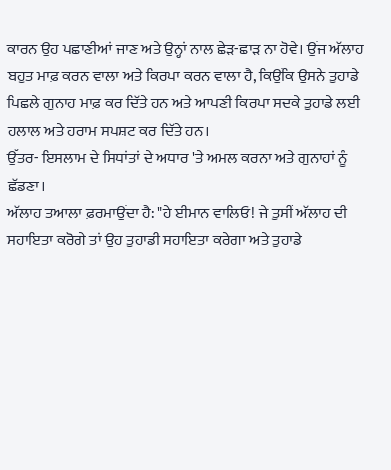ਕਾਰਨ ਉਹ ਪਛਾਣੀਆਂ ਜਾਣ ਅਤੇ ਉਨ੍ਹਾਂ ਨਾਲ ਛੇੜ-ਛਾੜ ਨਾ ਹੋਵੇ। ਉਂਜ ਅੱਲਾਹ ਬਹੁਤ ਮਾਫ਼ ਕਰਨ ਵਾਲਾ ਅਤੇ ਕਿਰਪਾ ਕਰਨ ਵਾਲਾ ਹੈ, ਕਿਉਂਕਿ ਉਸਨੇ ਤੁਹਾਡੇ ਪਿਛਲੇ ਗੁਨਾਹ ਮਾਫ਼ ਕਰ ਦਿੱਤੇ ਹਨ ਅਤੇ ਆਪਣੀ ਕਿਰਪਾ ਸਦਕੇ ਤੁਹਾਡੇ ਲਈ ਹਲਾਲ ਅਤੇ ਹਰਾਮ ਸਪਸ਼ਟ ਕਰ ਦਿੱਤੇ ਹਨ।
ਉੱਤਰ- ਇਸਲਾਮ ਦੇ ਸਿਧਾਂਤਾਂ ਦੇ ਅਧਾਰ 'ਤੇ ਅਮਲ ਕਰਨਾ ਅਤੇ ਗੁਨਾਹਾਂ ਨੂੰ ਛੱਡਣਾ।
ਅੱਲਾਹ ਤਆਲਾ ਫ਼ਰਮਾਉਂਦਾ ਹੈ: "ਹੇ ਈਮਾਨ ਵਾਲਿਓ! ਜੇ ਤੁਸੀਂ ਅੱਲਾਹ ਦੀ ਸਹਾਇਤਾ ਕਰੋਗੇ ਤਾਂ ਉਹ ਤੁਹਾਡੀ ਸਹਾਇਤਾ ਕਰੇਗਾ ਅਤੇ ਤੁਹਾਡੇ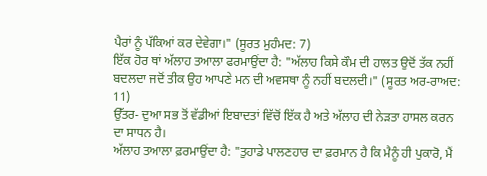ਪੈਰਾਂ ਨੂੰ ਪੱਕਿਆਂ ਕਰ ਦੇਵੇਗਾ।" (ਸੂਰਤ ਮੁਹੰਮਦ: 7)
ਇੱਕ ਹੋਰ ਥਾਂ ਅੱਲਾਹ ਤਆਲਾ ਫਰਮਾਉਂਦਾ ਹੈ: "ਅੱਲਾਹ ਕਿਸੇ ਕੌਮ ਦੀ ਹਾਲਤ ਉਦੋਂ ਤੱਕ ਨਹੀਂ ਬਦਲਦਾ ਜਦੋਂ ਤੀਕ ਉਹ ਆਪਣੇ ਮਨ ਦੀ ਅਵਸਥਾ ਨੂੰ ਨਹੀਂ ਬਦਲਦੀ।" (ਸੂਰਤ ਅਰ-ਰਾਅਦ: 11)
ਉੱਤਰ- ਦੁਆ ਸਭ ਤੋਂ ਵੱਡੀਆਂ ਇਬਾਦਤਾਂ ਵਿੱਚੋਂ ਇੱਕ ਹੈ ਅਤੇ ਅੱਲਾਹ ਦੀ ਨੇੜਤਾ ਹਾਸਲ ਕਰਨ ਦਾ ਸਾਧਨ ਹੈ।
ਅੱਲਾਹ ਤਆਲਾ ਫ਼ਰਮਾਉਂਦਾ ਹੈ: "ਤੁਹਾਡੇ ਪਾਲਣਹਾਰ ਦਾ ਫ਼ਰਮਾਨ ਹੈ ਕਿ ਮੈਨੂੰ ਹੀ ਪੁਕਾਰੋ, ਮੈਂ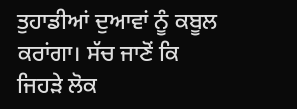ਤੁਹਾਡੀਆਂ ਦੁਆਵਾਂ ਨੂੰ ਕਬੂਲ ਕਰਾਂਗਾ। ਸੱਚ ਜਾਣੋਂ ਕਿ ਜਿਹੜੇ ਲੋਕ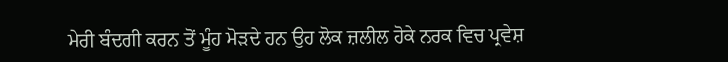ਮੇਰੀ ਬੰਦਗੀ ਕਰਨ ਤੋਂ ਮੂੰਹ ਮੋੜਦੇ ਹਨ ਉਹ ਲੋਕ ਜ਼ਲੀਲ ਹੋਕੇ ਨਰਕ ਵਿਚ ਪ੍ਰਵੇਸ਼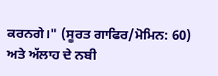ਕਰਨਗੇ।" (ਸੂਰਤ ਗਾਫਿਰ/ਮੋਮਿਨ: 60)
ਅਤੇ ਅੱਲਾਹ ਦੇ ਨਬੀ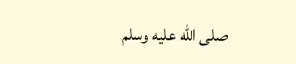صلى الله عليه وسلم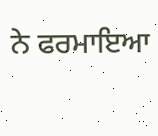ਨੇ ਫਰਮਾਇਆ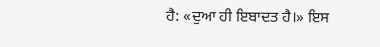ਹੈ: «ਦੁਆ ਹੀ ਇਬਾਦਤ ਹੈ।» ਇਸ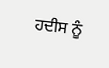ਹਦੀਸ ਨੂੰ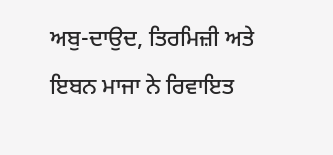ਅਬੁ-ਦਾਉਦ, ਤਿਰਮਿਜ਼ੀ ਅਤੇ ਇਬਨ ਮਾਜਾ ਨੇ ਰਿਵਾਇਤ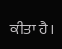ਕੀਤਾ ਹੈ।